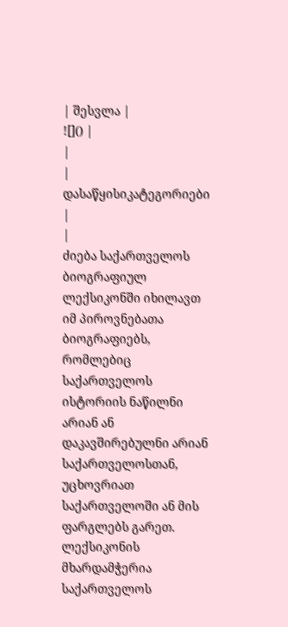| შესვლა |
![]() |
|
| დასაწყისიკატეგორიები |
|
ძიება საქართველოს ბიოგრაფიულ ლექსიკონში იხილავთ იმ პიროვნებათა ბიოგრაფიებს, რომლებიც საქართველოს ისტორიის ნაწილნი არიან ან დაკავშირებულნი არიან საქართველოსთან, უცხოვრიათ საქართველოში ან მის ფარგლებს გარეთ. ლექსიკონის მხარდამჭერია საქართველოს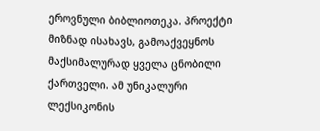ეროვნული ბიბლიოთეკა. პროექტი მიზნად ისახავს, გამოაქვეყნოს მაქსიმალურად ყველა ცნობილი ქართველი. ამ უნიკალური ლექსიკონის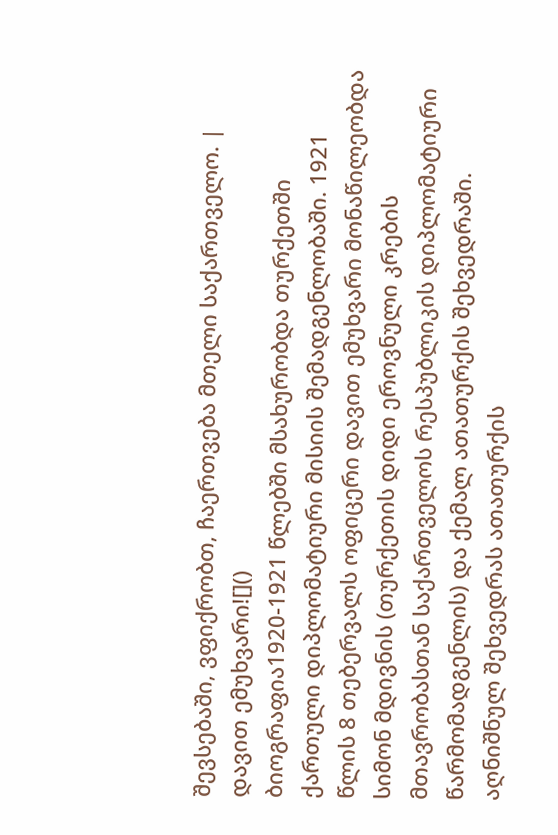შევსებაში, ვფიქრობთ, ჩაერთვება მთელი საქართველო. |
დავით ემუხვარი![]()
ბიოგრაფია1920-1921 წლებში მსახურობდა თურქეთში ქართული დიპლომატიური მისიის შემადგენლობაში. 1921 წლის 8 თებერვალს ოფიცერი დავით ემუხვარი მონაწილეობდა სიმონ მდივნის (თურქეთის დიდი ეროვნული კრების მთავრობასთან საქართველოს რესპუბლიკის დიპლომატიური წარმომადგენლის) და ქემალ ათათურქის შეხვედრაში. აღნიშნულ შეხვედრას ათათურქის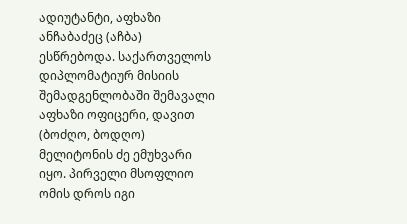ადიუტანტი, აფხაზი ანჩაბაძეც (აჩბა) ესწრებოდა. საქართველოს დიპლომატიურ მისიის შემადგენლობაში შემავალი აფხაზი ოფიცერი, დავით (ბოძღო, ბოდღო) მელიტონის ძე ემუხვარი იყო. პირველი მსოფლიო ომის დროს იგი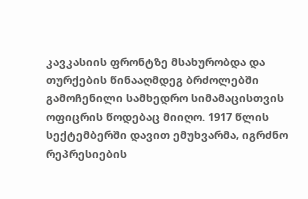კავკასიის ფრონტზე მსახურობდა და თურქების წინააღმდეგ ბრძოლებში გამოჩენილი სამხედრო სიმამაცისთვის ოფიცრის წოდებაც მიიღო. 1917 წლის სექტემბერში დავით ემუხვარმა, იგრძნო რეპრესიების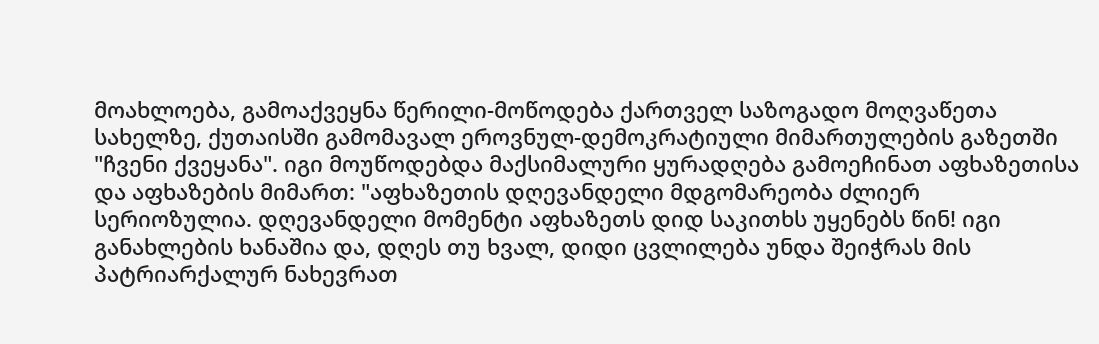მოახლოება, გამოაქვეყნა წერილი-მოწოდება ქართველ საზოგადო მოღვაწეთა სახელზე, ქუთაისში გამომავალ ეროვნულ-დემოკრატიული მიმართულების გაზეთში "ჩვენი ქვეყანა". იგი მოუწოდებდა მაქსიმალური ყურადღება გამოეჩინათ აფხაზეთისა და აფხაზების მიმართ: "აფხაზეთის დღევანდელი მდგომარეობა ძლიერ სერიოზულია. დღევანდელი მომენტი აფხაზეთს დიდ საკითხს უყენებს წინ! იგი განახლების ხანაშია და, დღეს თუ ხვალ, დიდი ცვლილება უნდა შეიჭრას მის პატრიარქალურ ნახევრათ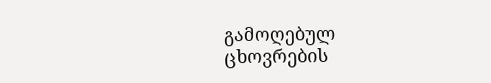გამოღებულ ცხოვრების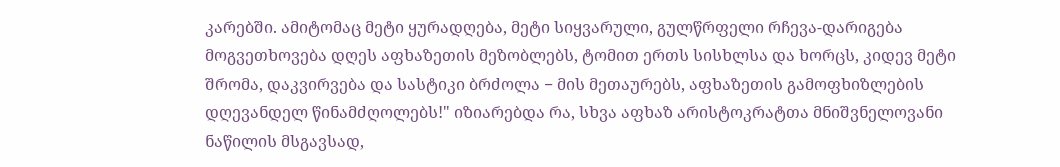კარებში. ამიტომაც მეტი ყურადღება, მეტი სიყვარული, გულწრფელი რჩევა-დარიგება მოგვეთხოვება დღეს აფხაზეთის მეზობლებს, ტომით ერთს სისხლსა და ხორცს, კიდევ მეტი შრომა, დაკვირვება და სასტიკი ბრძოლა − მის მეთაურებს, აფხაზეთის გამოფხიზლების დღევანდელ წინამძღოლებს!" იზიარებდა რა, სხვა აფხაზ არისტოკრატთა მნიშვნელოვანი ნაწილის მსგავსად,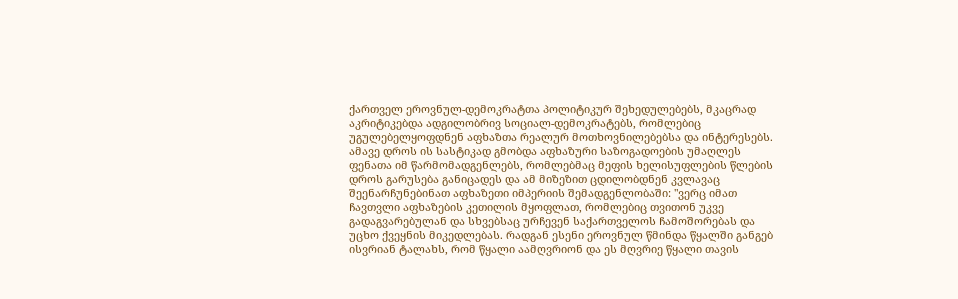ქართველ ეროვნულ-დემოკრატთა პოლიტიკურ შეხედულებებს, მკაცრად აკრიტიკებდა ადგილობრივ სოციალ-დემოკრატებს, რომლებიც უგულებელყოფდნენ აფხაზთა რეალურ მოთხოვნილებებსა და ინტერესებს. ამავე დროს ის სასტიკად გმობდა აფხაზური საზოგადოების უმაღლეს ფენათა იმ წარმომადგენლებს, რომლებმაც მეფის ხელისუფლების წლების დროს გარუსება განიცადეს და ამ მიზეზით ცდილობდნენ კვლავაც შეენარჩუნებინათ აფხაზეთი იმპერიის შემადგენლობაში: "ვერც იმათ ჩავთვლი აფხაზების კეთილის მყოფლათ, რომლებიც თვითონ უკვე გადაგვარებულან და სხვებსაც ურჩევენ საქართველოს ჩამოშორებას და უცხო ქვეყნის მიკედლებას. რადგან ესენი ეროვნულ წმინდა წყალში განგებ ისვრიან ტალახს, რომ წყალი აამღვრიონ და ეს მღვრიე წყალი თავის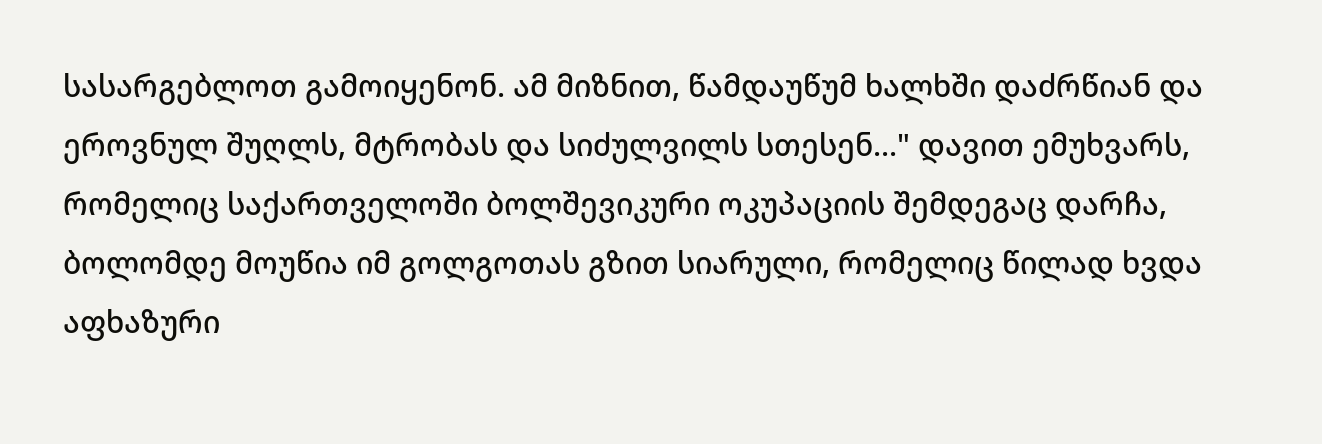სასარგებლოთ გამოიყენონ. ამ მიზნით, წამდაუწუმ ხალხში დაძრწიან და ეროვნულ შუღლს, მტრობას და სიძულვილს სთესენ..." დავით ემუხვარს, რომელიც საქართველოში ბოლშევიკური ოკუპაციის შემდეგაც დარჩა, ბოლომდე მოუწია იმ გოლგოთას გზით სიარული, რომელიც წილად ხვდა აფხაზური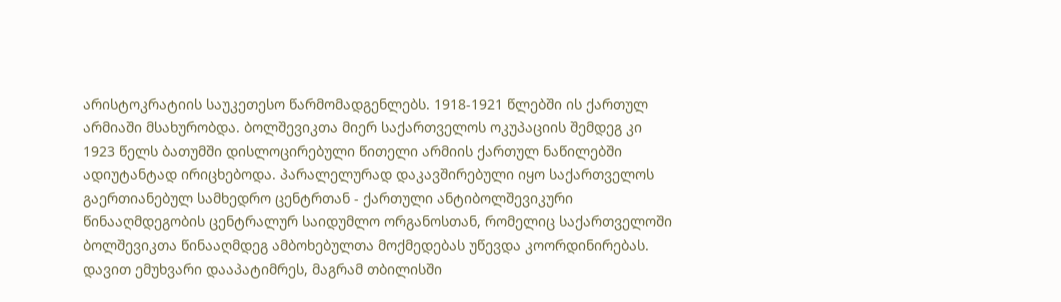არისტოკრატიის საუკეთესო წარმომადგენლებს. 1918-1921 წლებში ის ქართულ არმიაში მსახურობდა. ბოლშევიკთა მიერ საქართველოს ოკუპაციის შემდეგ კი 1923 წელს ბათუმში დისლოცირებული წითელი არმიის ქართულ ნაწილებში ადიუტანტად ირიცხებოდა. პარალელურად დაკავშირებული იყო საქართველოს გაერთიანებულ სამხედრო ცენტრთან - ქართული ანტიბოლშევიკური წინააღმდეგობის ცენტრალურ საიდუმლო ორგანოსთან, რომელიც საქართველოში ბოლშევიკთა წინააღმდეგ ამბოხებულთა მოქმედებას უწევდა კოორდინირებას. დავით ემუხვარი დააპატიმრეს, მაგრამ თბილისში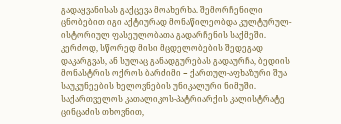გადაყვანისას გაქცევა მოახერხა. შემორჩენილი ცნობებით იგი აქტიურად მონაწილეობდა კულტურულ-ისტორიულ ფასეულობათა გადარჩენის საქმეში. კერძოდ, სწორედ მისი მცდელობების შედეგად დაკარგვას, ან სულაც განადგურებას გადაურჩა, ბედიის მონასტრის ოქროს ბარძიმი − ქართულ-აფხაზური შუა საუკუნეების ხელოვნების უნიკალური ნიმუში. საქართველოს კათალიკოს-პატრიარქის კალისტრატე ცინცაძის თხოვნით,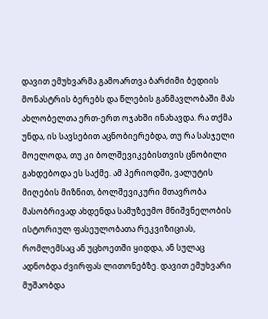დავით ემუხვარმა გამოართვა ბარძიმი ბედიის მონასტრის ბერებს და წლების განმავლობაში მას ახლობელთა ერთ-ერთ ოჯახში ინახავდა. რა თქმა უნდა, ის სავსებით აცნობიერებდა, თუ რა სასჯელი მოელოდა, თუ კი ბოლშევიკებისთვის ცნობილი გახდებოდა ეს საქმე. ამ პერიოდში, ვალუტის მიღების მიზნით, ბოლშევიკური მთავრობა მასობრივად ახდენდა სამუზეუმო მნიშვნელობის ისტორიულ ფასეულობათა რეკვიზიციას, რომლემსაც ან უცხოეთში ყიდდა, ან სულაც ადნობდა ძვირფას ლითონებზე. დავით ემუხვარი მუშაობდა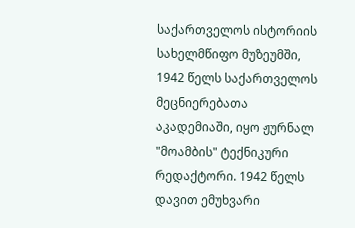საქართველოს ისტორიის სახელმწიფო მუზეუმში, 1942 წელს საქართველოს მეცნიერებათა აკადემიაში, იყო ჟურნალ "მოამბის" ტექნიკური რედაქტორი. 1942 წელს დავით ემუხვარი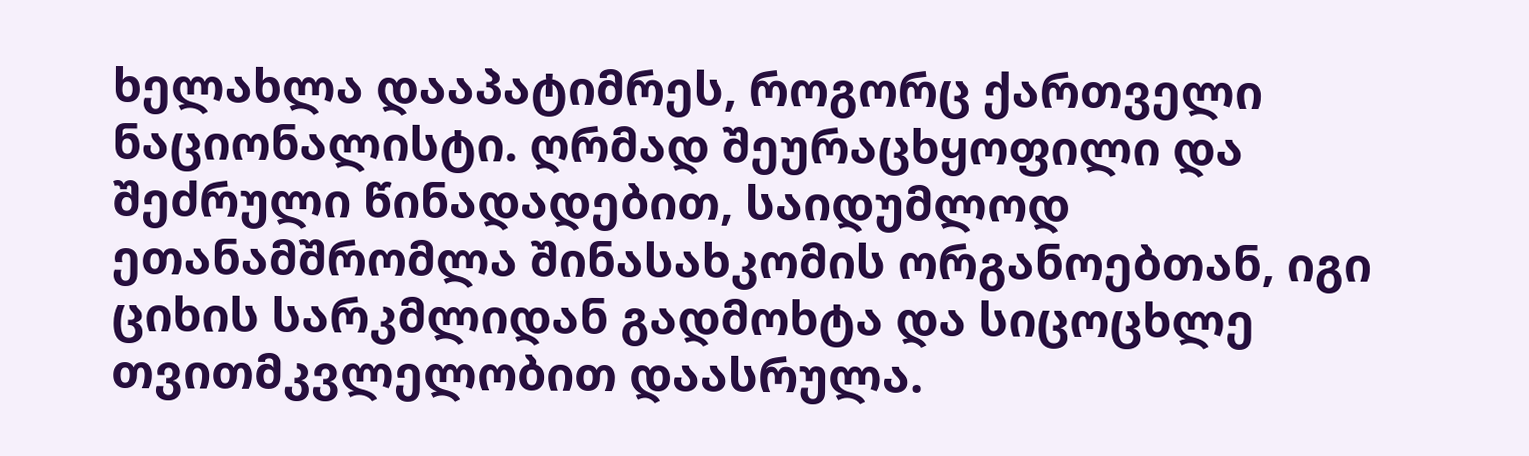ხელახლა დააპატიმრეს, როგორც ქართველი ნაციონალისტი. ღრმად შეურაცხყოფილი და შეძრული წინადადებით, საიდუმლოდ ეთანამშრომლა შინასახკომის ორგანოებთან, იგი ციხის სარკმლიდან გადმოხტა და სიცოცხლე თვითმკვლელობით დაასრულა.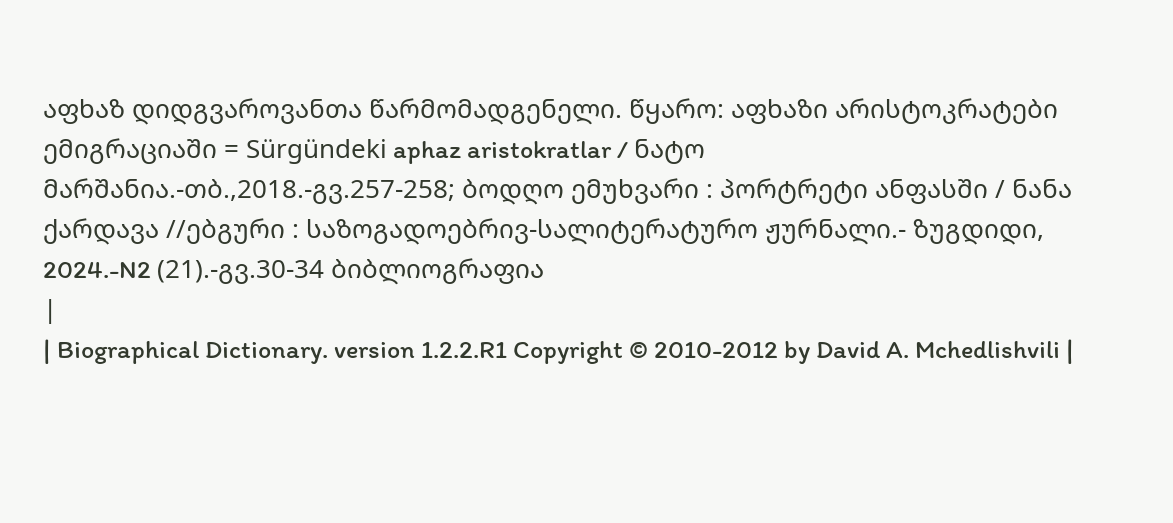აფხაზ დიდგვაროვანთა წარმომადგენელი. წყარო: აფხაზი არისტოკრატები ემიგრაციაში = Sürgündeki aphaz aristokratlar / ნატო მარშანია.-თბ.,2018.-გვ.257-258; ბოდღო ემუხვარი : პორტრეტი ანფასში / ნანა ქარდავა //ებგური : საზოგადოებრივ-სალიტერატურო ჟურნალი.- ზუგდიდი, 2024.-N2 (21).-გვ.30-34 ბიბლიოგრაფია
|
| Biographical Dictionary. version 1.2.2.R1 Copyright © 2010-2012 by David A. Mchedlishvili |